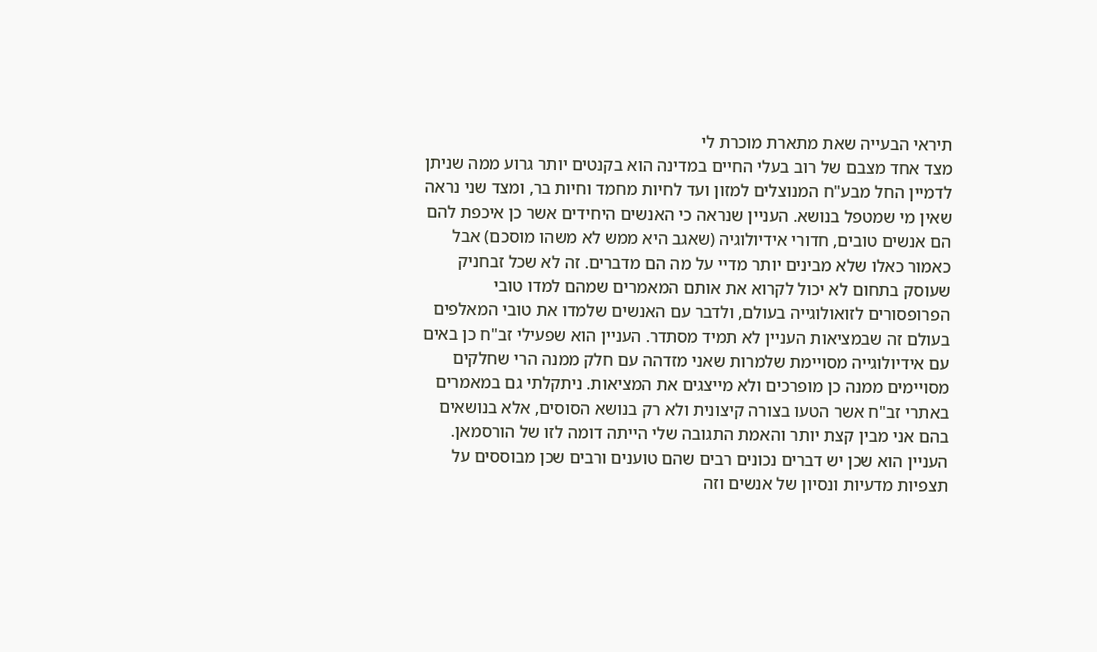תיראי הבעייה שאת מתארת מוכרת לי
מצד אחד מצבם של רוב בעלי החיים במדינה הוא בקנטים יותר גרוע ממה שניתן לדמיין החל מבע"ח המנוצלים למזון ועד לחיות מחמד וחיות בר, ומצד שני נראה שאין מי שמטפל בנושא. העניין שנראה כי האנשים היחידים אשר כן איכפת להם הם אנשים טובים, חדורי אידיולוגיה (שאגב היא ממש לא משהו מוסכם) אבל כאמור כאלו שלא מבינים יותר מדיי על מה הם מדברים. זה לא שכל זבחניק שעוסק בתחום לא יכול לקרוא את אותם המאמרים שמהם למדו טובי הפרופסורים לזואולוגייה בעולם, ולדבר עם האנשים שלמדו את טובי המאלפים בעולם זה שבמציאות העניין לא תמיד מסתדר. העניין הוא שפעילי זב"ח כן באים עם אידיולוגייה מסויימת שלמרות שאני מזדהה עם חלק ממנה הרי שחלקים מסויימים ממנה כן מופרכים ולא מייצגים את המציאות. ניתקלתי גם במאמרים באתרי זב"ח אשר הטעו בצורה קיצונית ולא רק בנושא הסוסים, אלא בנושאים בהם אני מבין קצת יותר והאמת התגובה שלי הייתה דומה לזו של הורסמאן. העניין הוא שכן יש דברים נכונים רבים שהם טוענים ורבים שכן מבוססים על תצפיות מדעיות ונסיון של אנשים וזה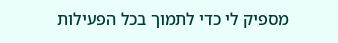מספיק לי כדי לתמוך בכל הפעילות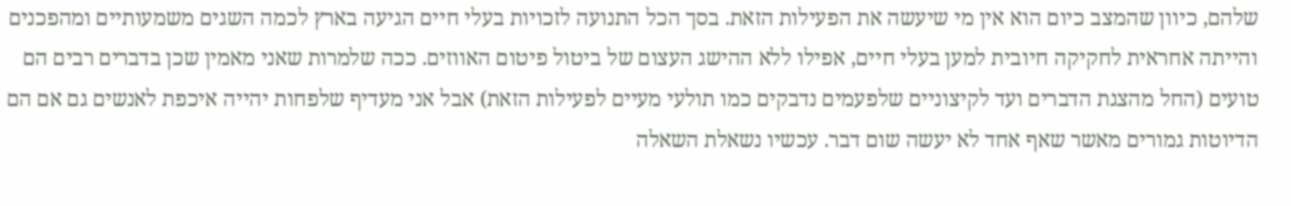שלהם, כיוון שהמצב כיום הוא אין מי שיעשה את הפעילות הזאת. בסך הכל התנועה לזכויות בעלי חיים הגיעה בארץ לכמה השגים משמעותיים ומהפכנים והייתה אחראית לחקיקה חיובית למען בעלי חיים, אפילו ללא ההישג העצום של ביטול פיטום האווזים. ככה שלמרות שאני מאמין שכן בדברים רבים הם טועים (החל מהצגת הדברים ועד לקיצוניים שלפעמים נדבקים כמו תולעי מעיים לפעילות הזאת) אבל אני מעדיף שלפחות יהייה איכפת לאנשים גם אם הם הדיוטות גמורים מאשר שאף אחד לא יעשה שום דבר. עכשיו נשאלת השאלה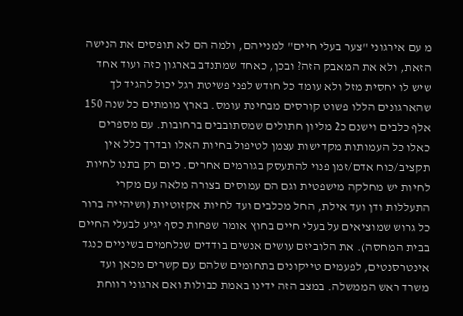מ עם אירגוני "צער בעלי חיים" למנייהם, ולמה הם לא תופסים את הנישה הזאת, ולא את המאבק הזה? ובכן, כאחד שמתנדב בארגון כזה ועוד אחד שיש לו יחסית מזל ולא עומד כל חודש לפני פשיטת רגל יכול להגיד לך שהארגונים הללו פשוט קורסים מבחינת עומס. בארץ מומתים כל שנה 150 אלף כלבים וישנם כ2 מליון חתולים שמסתובבים ברחובות. עם מספרים כאלו כל העמותות מקדישות עצמן לטיפול בחיות האלו ובדרך כלל אין תקציב/כוח אדם/זמן פנוי להתעסק בגורמים אחרים. כיום רק בתנו לחיות לחיות יש מחלקה מישפטית וגם הם עמוסים בצורה מלאה עם מקרי התעללות ודן ועד אילת, החל מכלבים ועד לחיות אקזוטיות (ושיהייה ברור כל גרוש שמוציאים על בעלי חיים בחוץ אומר שפחות כסף יגיע לבעלי החיים בבית המחסה). את הלוביזם עושים אנשים בודדים שנלחמים בשיניים כנגד אינטרסנטים, לפעמים טייקונים בתחומים שלהם עם קשרים מכאן ועד משרד ראש הממשלה. במצב הזה ידינו באמת כבולות ואם ארגוני רווחת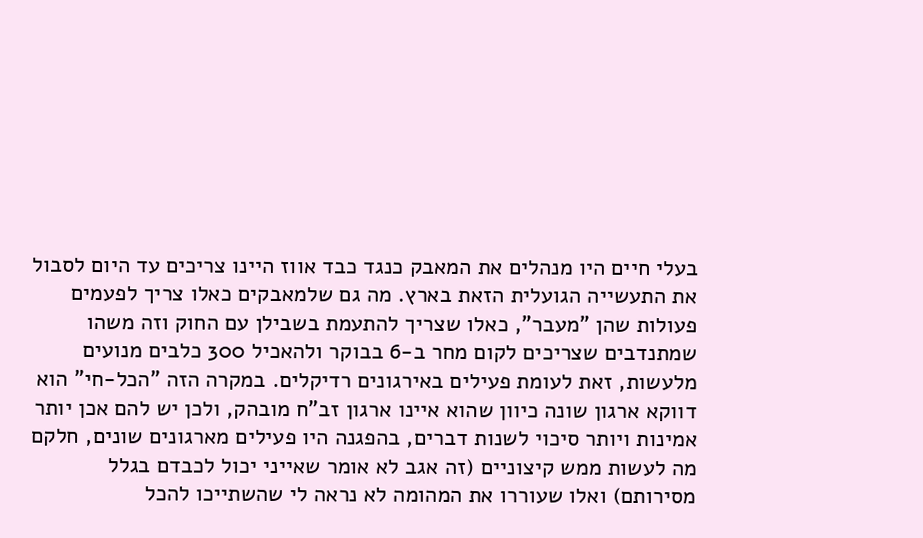בעלי חיים היו מנהלים את המאבק כנגד כבד אווז היינו צריכים עד היום לסבול את התעשייה הגועלית הזאת בארץ. מה גם שלמאבקים כאלו צריך לפעמים פעולות שהן "מעבר", כאלו שצריך להתעמת בשבילן עם החוק וזה משהו שמתנדבים שצריכים לקום מחר ב-6 בבוקר ולהאכיל 300 כלבים מנועים מלעשות, זאת לעומת פעילים באירגונים רדיקלים. במקרה הזה "הכל-חי" הוא דווקא ארגון שונה כיוון שהוא איינו ארגון זב"ח מובהק, ולכן יש להם אכן יותר אמינות ויותר סיכוי לשנות דברים, בהפגנה היו פעילים מארגונים שונים, חלקם מה לעשות ממש קיצוניים (זה אגב לא אומר שאייני יכול לכבדם בגלל מסירותם) ואלו שעוררו את המהומה לא נראה לי שהשתייכו להכל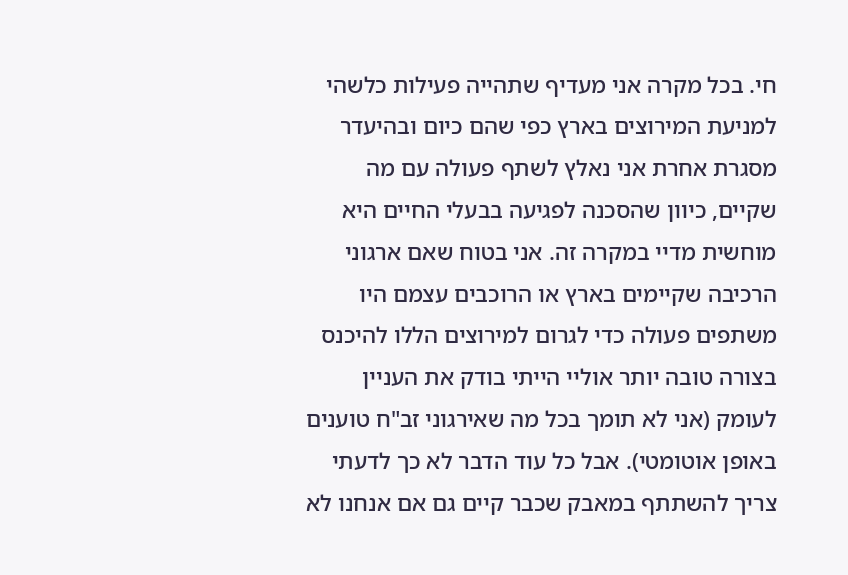חי. בכל מקרה אני מעדיף שתהייה פעילות כלשהי למניעת המירוצים בארץ כפי שהם כיום ובהיעדר מסגרת אחרת אני נאלץ לשתף פעולה עם מה שקיים, כיוון שהסכנה לפגיעה בבעלי החיים היא מוחשית מדיי במקרה זה. אני בטוח שאם ארגוני הרכיבה שקיימים בארץ או הרוכבים עצמם היו משתפים פעולה כדי לגרום למירוצים הללו להיכנס בצורה טובה יותר אוליי הייתי בודק את העניין לעומק (אני לא תומך בכל מה שאירגוני זב"ח טוענים באופן אוטומטי). אבל כל עוד הדבר לא כך לדעתי צריך להשתתף במאבק שכבר קיים גם אם אנחנו לא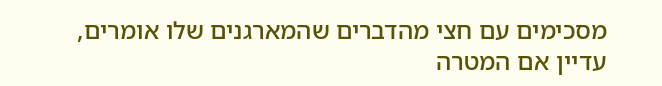מסכימים עם חצי מהדברים שהמארגנים שלו אומרים, עדיין אם המטרה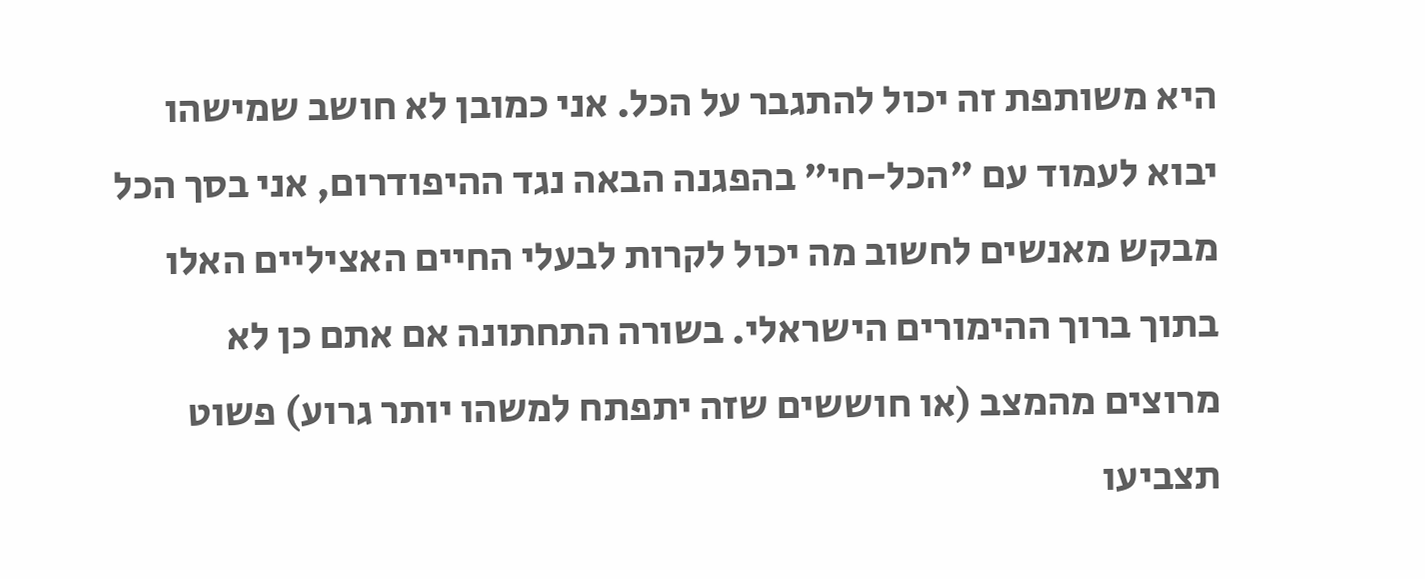היא משותפת זה יכול להתגבר על הכל. אני כמובן לא חושב שמישהו יבוא לעמוד עם "הכל-חי" בהפגנה הבאה נגד ההיפודרום, אני בסך הכל מבקש מאנשים לחשוב מה יכול לקרות לבעלי החיים האציליים האלו בתוך ברוך ההימורים הישראלי. בשורה התחתונה אם אתם כן לא מרוצים מהמצב (או חוששים שזה יתפתח למשהו יותר גרוע) פשוט תצביעו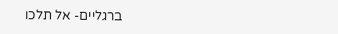ברגליים- אל תלכו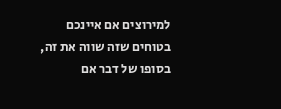למירוצים אם איינכם בטוחים שזה שווה את זה, בסופו של דבר אם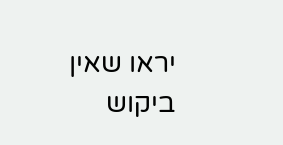יראו שאין ביקוש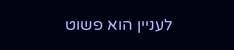לעניין הוא פשוט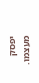יפסק מעצמו.